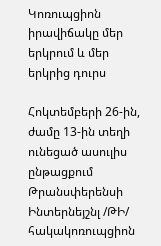Կոռուպցիոն իրավիճակը մեր երկրում և մեր երկրից դուրս

Հոկտեմբերի 26-ին, ժամը 13-ին տեղի ունեցած ասուլիս ընթացքում Թրանսփերենսի Ինտերնեյշնլ /ԹԻ/ հակակոռուպցիոն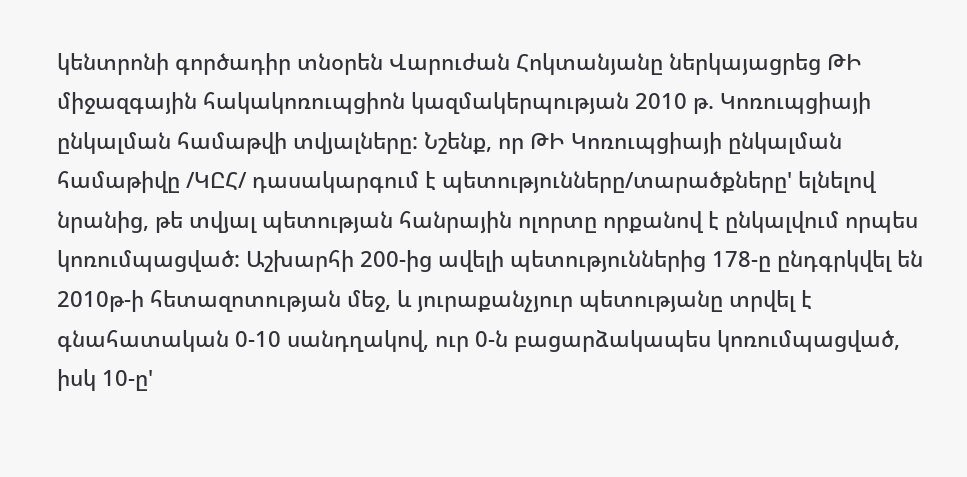կենտրոնի գործադիր տնօրեն Վարուժան Հոկտանյանը ներկայացրեց ԹԻ միջազգային հակակոռուպցիոն կազմակերպության 2010 թ. Կոռուպցիայի ընկալման համաթվի տվյալները: Նշենք, որ ԹԻ Կոռուպցիայի ընկալման համաթիվը /ԿԸՀ/ դասակարգում է պետությունները/տարածքները' ելնելով նրանից, թե տվյալ պետության հանրային ոլորտը որքանով է ընկալվում որպես կոռումպացված: Աշխարհի 200-ից ավելի պետություններից 178-ը ընդգրկվել են 2010թ-ի հետազոտության մեջ, և յուրաքանչյուր պետությանը տրվել է գնահատական 0-10 սանդղակով, ուր 0-ն բացարձակապես կոռումպացված,  իսկ 10-ը'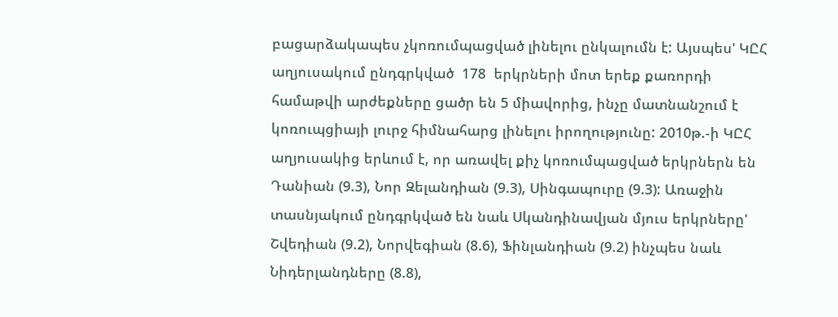բացարձակապես չկոռումպացված լինելու ընկալումն է: Այսպես' ԿԸՀ  աղյուսակում ընդգրկված  178  երկրների մոտ երեք քառորդի համաթվի արժեքները ցածր են 5 միավորից, ինչը մատնանշում է կոռուպցիայի լուրջ հիմնահարց լինելու իրողությունը: 2010թ.-ի ԿԸՀ աղյուսակից երևում է, որ առավել քիչ կոռումպացված երկրներն են Դանիան (9.3), Նոր Զելանդիան (9.3), Սինգապուրը (9.3): Առաջին տասնյակում ընդգրկված են նաև Սկանդինավյան մյուս երկրները' Շվեդիան (9.2), Նորվեգիան (8.6), Ֆինլանդիան (9.2) ինչպես նաև Նիդերլանդները (8.8),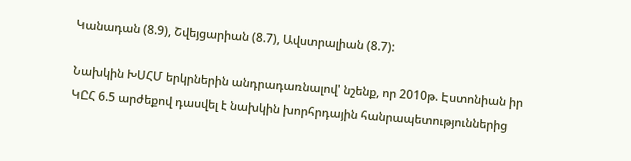Կանադան (8.9), Շվեյցարիան (8.7), Ավստրալիան (8.7):

Նախկին ԽՍՀՄ երկրներին անդրադառնալով' նշենք, որ 2010թ. Էստոնիան իր ԿԸՀ 6.5 արժեքով դասվել է նախկին խորհրդային հանրապետություններից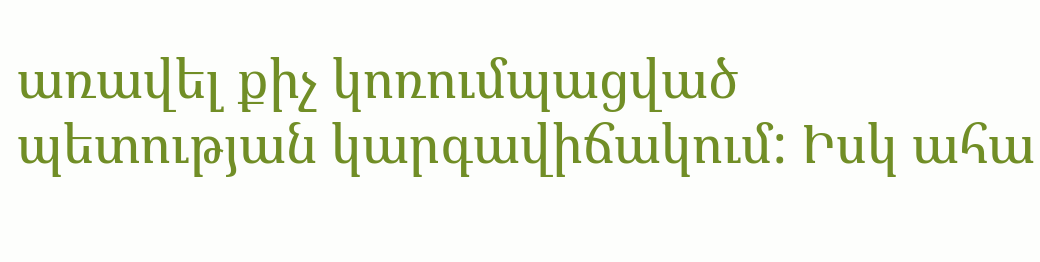առավել քիչ կոռումպացված պետության կարգավիճակում: Իսկ ահա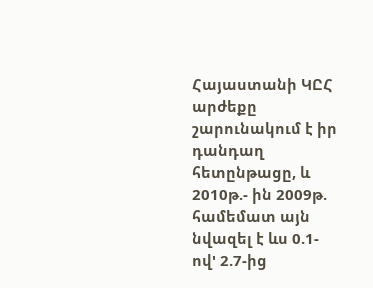Հայաստանի ԿԸՀ արժեքը շարունակում է իր դանդաղ հետընթացը, և 2010թ.- ին 2009թ. համեմատ այն նվազել է ևս 0.1-ով' 2.7-ից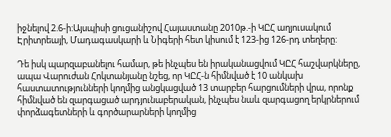իջնելով 2.6-ի:Այսպիսի ցուցանիշով Հայաստանը 2010թ.-ի ԿԸՀ աղյուսակում Էրիտրեայի, Մադագասկարի և Նիգերի հետ կիսում է 123-ից 126-րդ տեղերը:

Դե իսկ պարզաբանելու համար, թե ինչպես են իրականացվում ԿԸՀ հաշվարկները, ապա Վարուժան Հոկտանյանը նշեց, որ ԿԸՀ-ն հիմնված է 10 անկախ հաստատությունների կողմից անցկացված 13 տարբեր հարցումների վրա, որոնք հիմնված են զարգացած արդյունաբերական, ինչպես նաև զարգացող երկրներում փորձագետների և գործարարների կողմից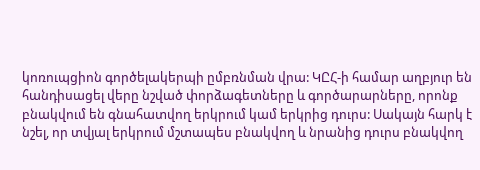կոռուպցիոն գործելակերպի ըմբռնման վրա: ԿԸՀ-ի համար աղբյուր են հանդիսացել վերը նշված փորձագետները և գործարարները, որոնք բնակվում են գնահատվող երկրում կամ երկրից դուրս: Սակայն հարկ է նշել, որ տվյալ երկրում մշտապես բնակվող և նրանից դուրս բնակվող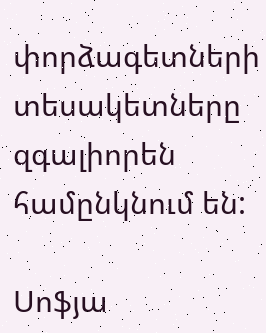փորձագետների տեսակետները զգալիորեն համընկնում են:

Սոֆյա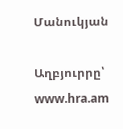Մանուկյան

Աղբյուրրը՝ www.hra.am